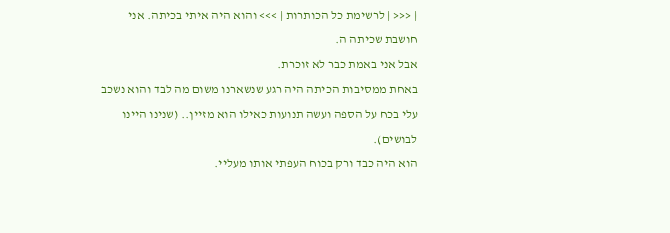| <<< | לרשימת כל הכותרות | >>> והוא היה איתי בכיתה. אני חושבת שכיתה ה.
אבל אני באמת כבר לא זוכרת.
באחת ממסיבות הכיתה היה רגע שנשארנו משום מה לבד והוא נשכב עלי בכח על הספה ועשה תנועות כאילו הוא מזיין.. (שנינו היינו לבושים).
הוא היה כבד ורק בכוח העפתי אותו מעליי.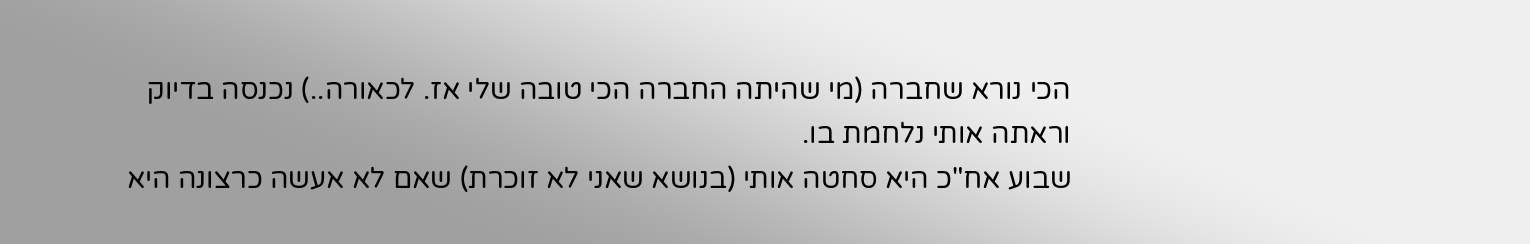הכי נורא שחברה (מי שהיתה החברה הכי טובה שלי אז. לכאורה..) נכנסה בדיוק וראתה אותי נלחמת בו.
שבוע אח"כ היא סחטה אותי (בנושא שאני לא זוכרת) שאם לא אעשה כרצונה היא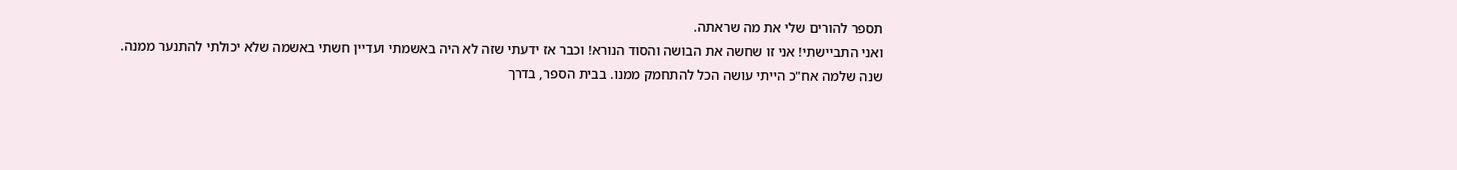תספר להורים שלי את מה שראתה.
ואני התביישתי! אני זו שחשה את הבושה והסוד הנורא! וכבר אז ידעתי שזה לא היה באשמתי ועדיין חשתי באשמה שלא יכולתי להתנער ממנה.
שנה שלמה אח"כ הייתי עושה הכל להתחמק ממנו. בבית הספר, בדרך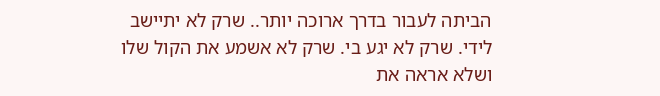הביתה לעבור בדרך ארוכה יותר.. שרק לא יתיישב לידי. שרק לא יגע בי. שרק לא אשמע את הקול שלו ושלא אראה את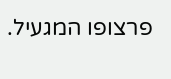פרצופו המגעיל.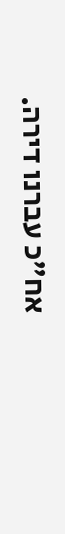אח"כ עברנו דירה.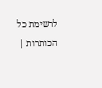לרשימת כל הכותרות |